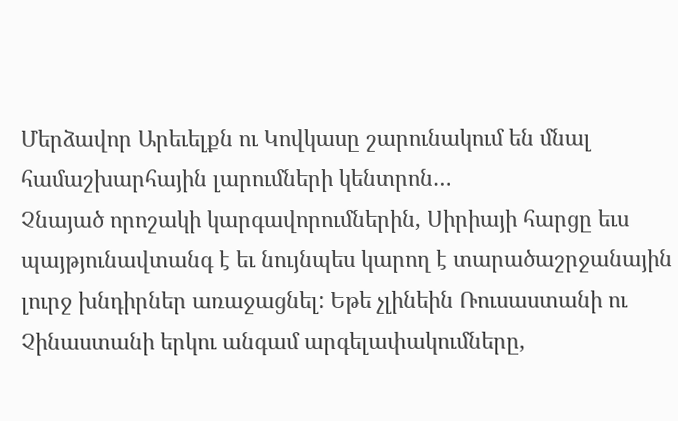Մերձավոր Արեւելքն ու Կովկասը շարունակում են մնալ համաշխարհային լարումների կենտրոն…
Չնայած որոշակի կարգավորումներին, Սիրիայի հարցը եւս պայթյունավտանգ է եւ նույնպես կարող է տարածաշրջանային լուրջ խնդիրներ առաջացնել: Եթե չլինեին Ռուսաստանի ու Չինաստանի երկու անգամ արգելափակումները,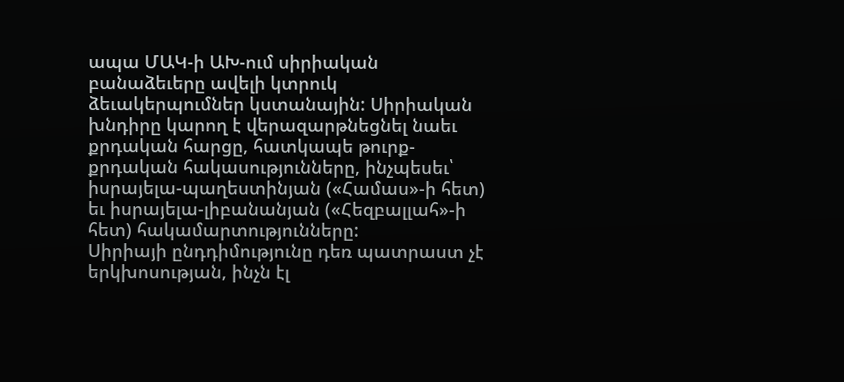ապա ՄԱԿ-ի ԱԽ-ում սիրիական բանաձեւերը ավելի կտրուկ ձեւակերպումներ կստանային: Սիրիական խնդիրը կարող է վերազարթնեցնել նաեւ քրդական հարցը, հատկապե թուրք-քրդական հակասությունները, ինչպեսեւ՝ իսրայելա-պաղեստինյան («Համաս»-ի հետ) եւ իսրայելա-լիբանանյան («Հեզբալլահ»-ի հետ) հակամարտությունները:
Սիրիայի ընդդիմությունը դեռ պատրաստ չէ երկխոսության, ինչն էլ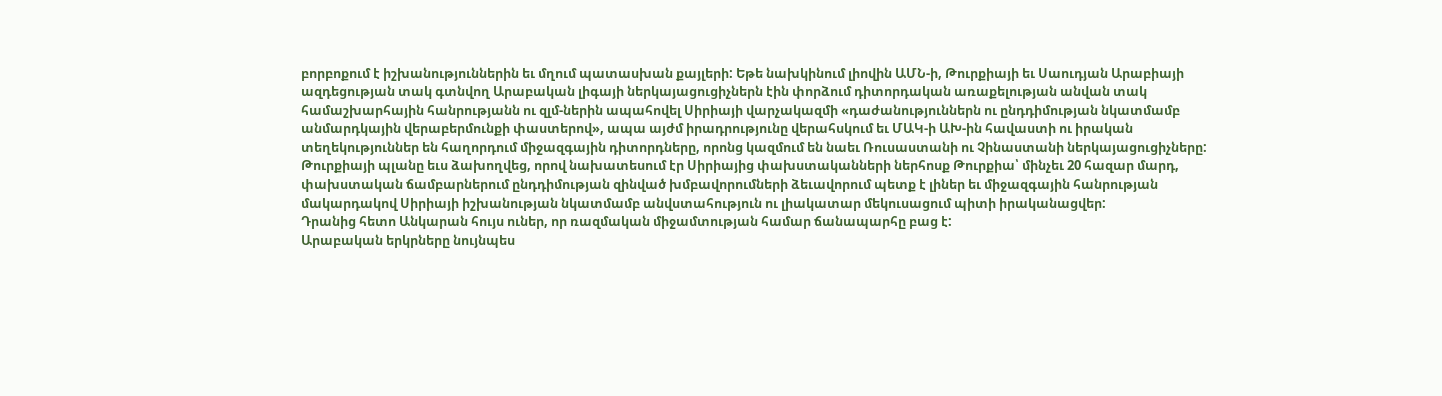բորբոքում է իշխանություններին եւ մղում պատասխան քայլերի: Եթե նախկինում լիովին ԱՄՆ-ի, Թուրքիայի եւ Սաուդյան Արաբիայի ազդեցության տակ գտնվող Արաբական լիգայի ներկայացուցիչներն էին փորձում դիտորդական առաքելության անվան տակ համաշխարհային հանրությանն ու զլմ-ներին ապահովել Սիրիայի վարչակազմի «դաժանություններն ու ընդդիմության նկատմամբ անմարդկային վերաբերմունքի փաստերով», ապա այժմ իրադրությունը վերահսկում եւ ՄԱԿ-ի ԱԽ-ին հավաստի ու իրական տեղեկություններ են հաղորդում միջազգային դիտորդները, որոնց կազմում են նաեւ Ռուսաստանի ու Չինաստանի ներկայացուցիչները:
Թուրքիայի պլանը եւս ձախողվեց, որով նախատեսում էր Սիրիայից փախստականների ներհոսք Թուրքիա՝ մինչեւ 20 հազար մարդ, փախստական ճամբարներում ընդդիմության զինված խմբավորումների ձեւավորում պետք է լիներ եւ միջազգային հանրության մակարդակով Սիրիայի իշխանության նկատմամբ անվստահություն ու լիակատար մեկուսացում պիտի իրականացվեր:
Դրանից հետո Անկարան հույս ուներ, որ ռազմական միջամտության համար ճանապարհը բաց է:
Արաբական երկրները նույնպես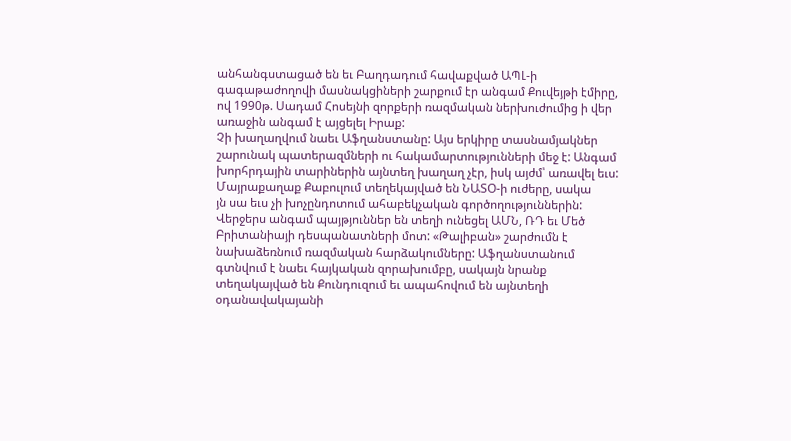անհանգստացած են եւ Բաղդադում հավաքված ԱՊԼ-ի գագաթաժողովի մասնակցիների շարքում էր անգամ Քուվեյթի էմիրը, ով 1990թ. Սադամ Հոսեյնի զորքերի ռազմական ներխուժումից ի վեր առաջին անգամ է այցելել Իրաք:
Չի խաղաղվում նաեւ Աֆղանստանը: Այս երկիրը տասնամյակներ շարունակ պատերազմների ու հակամարտությունների մեջ է: Անգամ խորհրդային տարիներին այնտեղ խաղաղ չէր, իսկ այժմ՝ առավել եւս: Մայրաքաղաք Քաբուլում տեղեկայված են ՆԱՏՕ-ի ուժերը, սակա
յն սա եւս չի խոչընդոտում ահաբեկչական գործողություններին:
Վերջերս անգամ պայթյուններ են տեղի ունեցել ԱՄՆ, ՌԴ եւ Մեծ Բրիտանիայի դեսպանատների մոտ: «Թալիբան» շարժումն է նախաձեռնում ռազմական հարձակումները: Աֆղանստանում գտնվում է նաեւ հայկական զորախումբը, սակայն նրանք տեղակայված են Քունդուզում եւ ապահովում են այնտեղի օդանավակայանի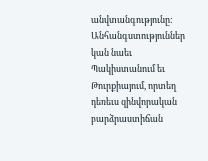անվտանգությունը:
Անհանգստություններ կան նաեւ Պակիստանում եւ Թուրքիայում, որտեղ դեռեւս զինվորական բարձրաստիճան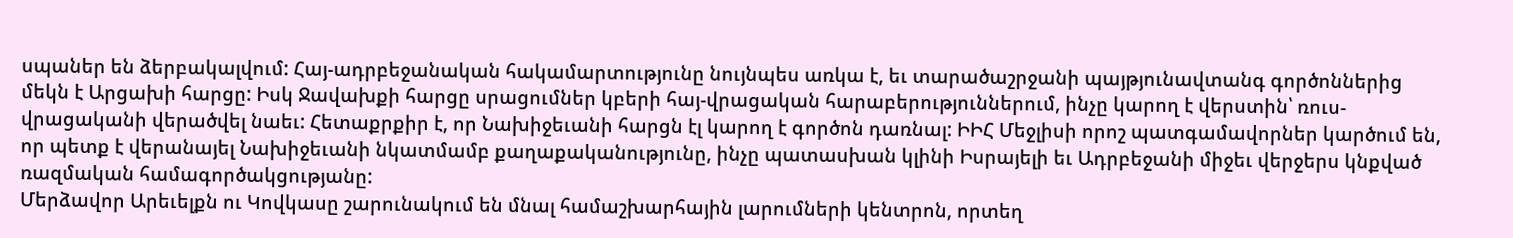սպաներ են ձերբակալվում: Հայ-ադրբեջանական հակամարտությունը նույնպես առկա է, եւ տարածաշրջանի պայթյունավտանգ գործոններից մեկն է Արցախի հարցը: Իսկ Ջավախքի հարցը սրացումներ կբերի հայ-վրացական հարաբերություններում, ինչը կարող է վերստին՝ ռուս-վրացականի վերածվել նաեւ: Հետաքրքիր է, որ Նախիջեւանի հարցն էլ կարող է գործոն դառնալ: ԻԻՀ Մեջլիսի որոշ պատգամավորներ կարծում են, որ պետք է վերանայել Նախիջեւանի նկատմամբ քաղաքականությունը, ինչը պատասխան կլինի Իսրայելի եւ Ադրբեջանի միջեւ վերջերս կնքված ռազմական համագործակցությանը:
Մերձավոր Արեւելքն ու Կովկասը շարունակում են մնալ համաշխարհային լարումների կենտրոն, որտեղ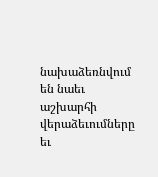նախաձեռնվում են նաեւ աշխարհի վերաձեւումները եւ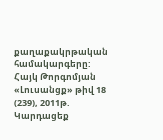քաղաքակրթական համակարգերը:
Հայկ Թորգոմյան
«Լուսանցք» թիվ 18 (239), 2011թ.
Կարդացեք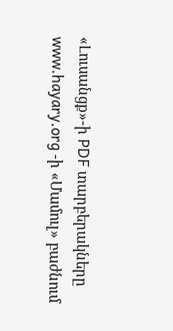«Լուսանցք»-ի PDF տարբերակները www.hayary.org -ի «Մամուլ» բաժնում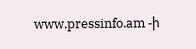www.pressinfo.am -ի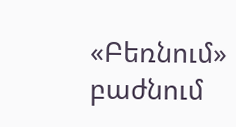«Բեռնում» բաժնում